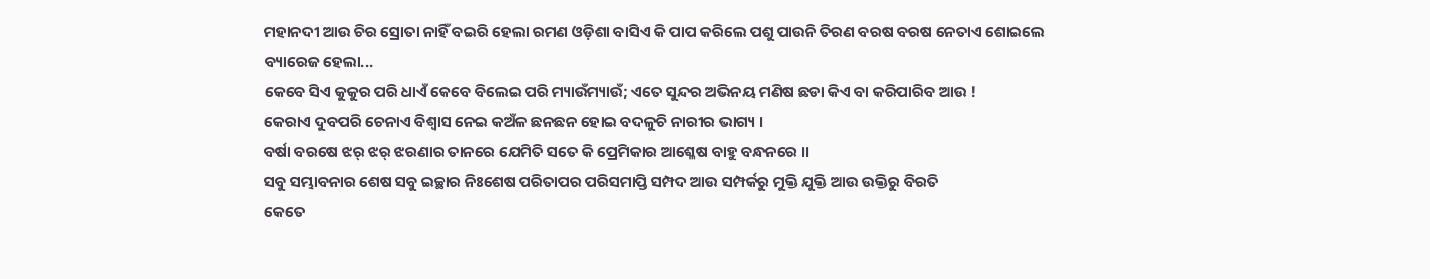ମହାନଦୀ ଆଉ ଚିର ସ୍ରୋତା ନାହିଁ ବଇରି ହେଲା ରମଣ ଓଡ଼ିଶା ବାସିଏ କି ପାପ କରିଲେ ପଶୁ ପାଉନି ତିରଣ ବରଷ ବରଷ ନେତାଏ ଶୋଇଲେ ବ୍ୟାରେଜ ହେଲା...
କେବେ ସିଏ କୁକୁର ପରି ଧାଏଁ କେବେ ବିଲେଇ ପରି ମ୍ୟାଉଁମ୍ୟାଉଁ; ଏତେ ସୁନ୍ଦର ଅଭିନୟ ମଣିଷ ଛଡା କିଏ ବା କରିପାରିବ ଆଉ !
କେରାଏ ଦୁବପରି ଚେନାଏ ବିଶ୍ୱାସ ନେଇ କଅଁଳ ଛନଛନ ହୋଇ ବଦଳୁଚି ନାରୀର ଭାଗ୍ୟ ।
ବର୍ଷା ବରଷେ ଝର୍ ଝର୍ ଝରଣାର ତାନରେ ଯେମିତି ସତେ କି ପ୍ରେମିକାର ଆଶ୍ଳେଷ ବାହୁ ବନ୍ଧନରେ ।।
ସବୁ ସମ୍ଭାବନାର ଶେଷ ସବୁ ଇଚ୍ଛାର ନିଃଶେଷ ପରିତାପର ପରିସମାପ୍ତି ସମ୍ପଦ ଆଉ ସମ୍ପର୍କରୁ ମୁକ୍ତି ଯୁକ୍ତି ଆଉ ଉକ୍ତିରୁ ବିରତି
କେତେ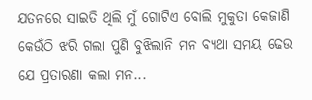ଯତନରେ ସାଇତି ଥିଲି ମୁଁ ଗୋଟିଏ ବୋଲି ମୁକୁତା କେଜାଣି କେଉଁଠି ଝରି ଗଲା ପୁଣି ବୁଝିଲାନି ମନ ବ୍ୟଥା ସମୟ ଢେଉ ଯେ ପ୍ରତାରଣା କଲା ମନ...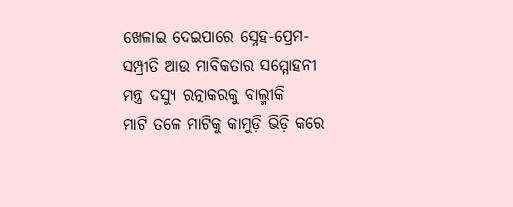ଖେଳାଇ ଦେଇପାରେ ସ୍ନେହ-ପ୍ରେମ-ସମ୍ପ୍ରୀତି ଆଉ ମାବିକତାର ସମ୍ମୋହନୀ ମନ୍ତ୍ର ଦସ୍ୟୁ ରତ୍ନାକରକୁ ବାଲ୍ମୀକି
ମାଟି ତଳେ ମାଟିକୁ କାମୁଡ଼ି ଭିଡ଼ି କରେ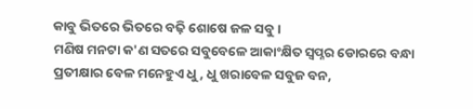କାବୁ ଭିତରେ ଭିତରେ ବଢ଼ି ଶୋଷେ ଜଳ ସବୁ ।
ମଣିଷ ମନଟା କ'ଣ ସତରେ ସବୁବେଳେ ଆକାଂକ୍ଷିତ ସ୍ୱପ୍ନର ଡୋରରେ ବନ୍ଧା
ପ୍ରତୀକ୍ଷାର ବେଳ ମନେହୁଏ ଧୁ, ଧୁ ଖରାବେଳ ସବୁଜ ବନ,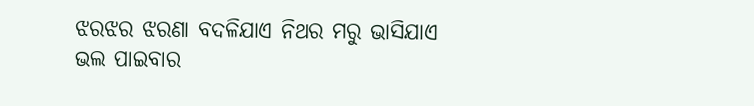ଝରଝର ଝରଣା ବଦଳିଯାଏ ନିଥର ମରୁ ଭାସିଯାଏ ଭଲ ପାଇବାର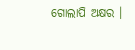ଗୋଲାପି ଅକ୍ଷର ।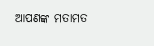ଆପଣଙ୍କ ମତାମତ